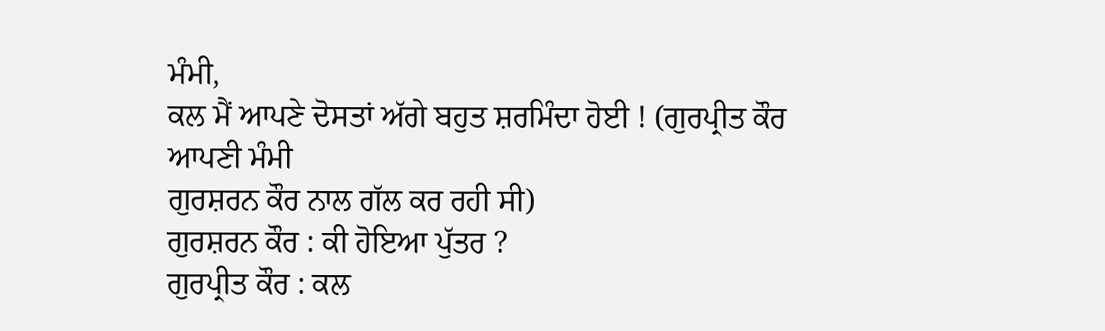ਮੰਮੀ,
ਕਲ ਮੈਂ ਆਪਣੇ ਦੋਸਤਾਂ ਅੱਗੇ ਬਹੁਤ ਸ਼ਰਮਿੰਦਾ ਹੋਈ ! (ਗੁਰਪ੍ਰੀਤ ਕੌਰ ਆਪਣੀ ਮੰਮੀ
ਗੁਰਸ਼ਰਨ ਕੌਰ ਨਾਲ ਗੱਲ ਕਰ ਰਹੀ ਸੀ)
ਗੁਰਸ਼ਰਨ ਕੌਰ : ਕੀ ਹੋਇਆ ਪੁੱਤਰ ?
ਗੁਰਪ੍ਰੀਤ ਕੌਰ : ਕਲ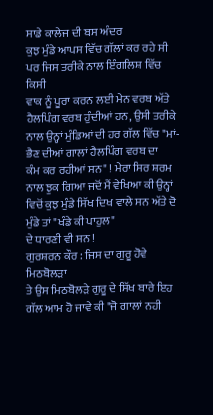ਸਾਡੇ ਕਾਲੇਜ ਦੀ ਬਸ ਅੰਦਰ
ਕੁਝ ਮੁੰਡੇ ਆਪਸ ਵਿੱਚ ਗੱਲਾਂ ਕਰ ਰਹੇ ਸੀ ਪਰ ਜਿਸ ਤਰੀਕੇ ਨਾਲ ਇੰਗਲਿਸ਼ ਵਿੱਚ ਕਿਸੀ
ਵਾਕ ਨੂੰ ਪੂਰਾ ਕਰਨ ਲਈ ਮੇਨ ਵਰਬ ਅੱਤੇ ਹੈਲਪਿੰਗ ਵਰਬ ਹੁੰਦੀਆਂ ਹਨ, ਉਸੀ ਤਰੀਕੇ
ਨਾਲ ਉਨ੍ਹਾਂ ਮੁੰਡਿਆਂ ਦੀ ਹਰ ਗੱਲ ਵਿੱਚ "ਮਾਂ-ਭੈਣ ਦੀਆਂ ਗਾਲਾਂ ਹੈਲਪਿੰਗ ਵਰਬ ਦਾ
ਕੰਮ ਕਰ ਰਹੀਆਂ ਸਨ" ! ਮੇਰਾ ਸਿਰ ਸ਼ਰਮ ਨਾਲ ਝੁਕ ਗਿਆ ਜਦੋਂ ਮੈਂ ਵੇਖਿਆ ਕੀ ਉਨ੍ਹਾਂ
ਵਿਚੋਂ ਕੁਝ ਮੁੰਡੇ ਸਿੱਖ ਦਿਖ ਵਾਲੇ ਸਨ ਅੱਤੇ ਦੋ ਮੁੰਡੇ ਤਾਂ "ਖੰਡੇ ਕੀ ਪਾਹੁਲ"
ਦੇ ਧਾਰਣੀ ਵੀ ਸਨ !
ਗੁਰਸ਼ਰਨ ਕੌਰ : ਜਿਸ ਦਾ ਗੁਰੂ ਹੋਵੇ ਮਿਠਬੋਲੜਾ
ਤੇ ਉਸ ਮਿਠਬੋਲੜੇ ਗੁਰੂ ਦੇ ਸਿੱਖ ਬਾਰੇ ਇਹ ਗੱਲ ਆਮ ਹੋ ਜਾਵੇ ਕੀ "ਜੋ ਗਾਲਾਂ ਨਹੀ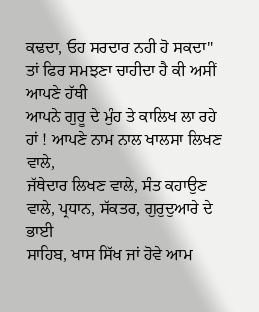ਕਢਦਾ, ਓਹ ਸਰਦਾਰ ਨਹੀ ਹੋ ਸਕਦਾ" ਤਾਂ ਫਿਰ ਸਮਝਣਾ ਚਾਹੀਦਾ ਹੈ ਕੀ ਅਸੀਂ ਆਪਣੇ ਹੱਥੀ
ਆਪਨੇ ਗੁਰੂ ਦੇ ਮੁੰਹ ਤੇ ਕਾਲਿਖ ਲਾ ਰਹੇ ਹਾਂ ! ਆਪਣੇ ਨਾਮ ਨਾਲ ਖਾਲਸਾ ਲਿਖਣ ਵਾਲੇ,
ਜੱਥੇਦਾਰ ਲਿਖਣ ਵਾਲੇ, ਸੰਤ ਕਹਾਉਣ ਵਾਲੇ, ਪ੍ਰਧਾਨ, ਸੱਕਤਰ, ਗੁਰੁਦੁਆਰੇ ਦੇ ਭਾਈ
ਸਾਹਿਬ, ਖਾਸ ਸਿੱਖ ਜਾਂ ਹੋਵੇ ਆਮ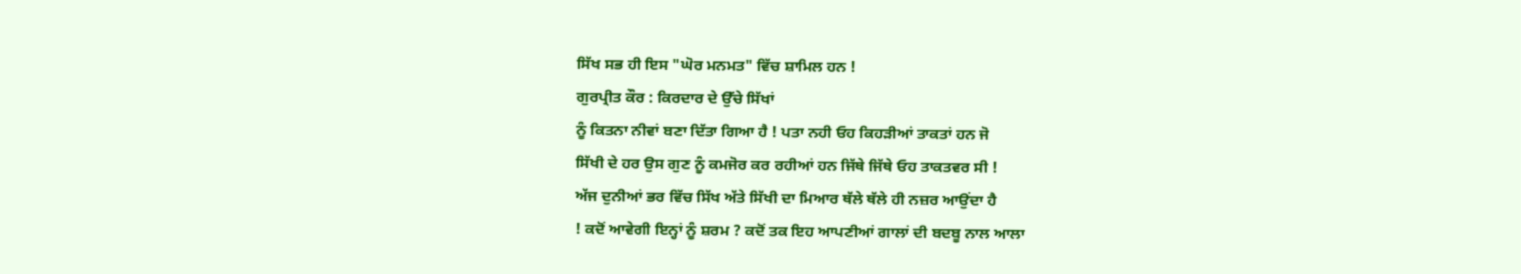ਸਿੱਖ ਸਭ ਹੀ ਇਸ "ਘੋਰ ਮਨਮਤ" ਵਿੱਚ ਸ਼ਾਮਿਲ ਹਨ !
ਗੁਰਪ੍ਰੀਤ ਕੌਰ : ਕਿਰਦਾਰ ਦੇ ਉੱਚੇ ਸਿੱਖਾਂ
ਨੂੰ ਕਿਤਨਾ ਨੀਵਾਂ ਬਣਾ ਦਿੱਤਾ ਗਿਆ ਹੈ ! ਪਤਾ ਨਹੀ ਓਹ ਕਿਹੜੀਆਂ ਤਾਕਤਾਂ ਹਨ ਜੋ
ਸਿੱਖੀ ਦੇ ਹਰ ਉਸ ਗੁਣ ਨੂੰ ਕਮਜੋਰ ਕਰ ਰਹੀਆਂ ਹਨ ਜਿੱਥੇ ਜਿੱਥੇ ਓਹ ਤਾਕਤਵਰ ਸੀ !
ਅੱਜ ਦੁਨੀਆਂ ਭਰ ਵਿੱਚ ਸਿੱਖ ਅੱਤੇ ਸਿੱਖੀ ਦਾ ਮਿਆਰ ਥੱਲੇ ਥੱਲੇ ਹੀ ਨਜ਼ਰ ਆਉਂਦਾ ਹੈ
! ਕਦੋਂ ਆਵੇਗੀ ਇਨ੍ਹਾਂ ਨੂੰ ਸ਼ਰਮ ? ਕਦੋਂ ਤਕ ਇਹ ਆਪਣੀਆਂ ਗਾਲਾਂ ਦੀ ਬਦਬੂ ਨਾਲ ਆਲਾ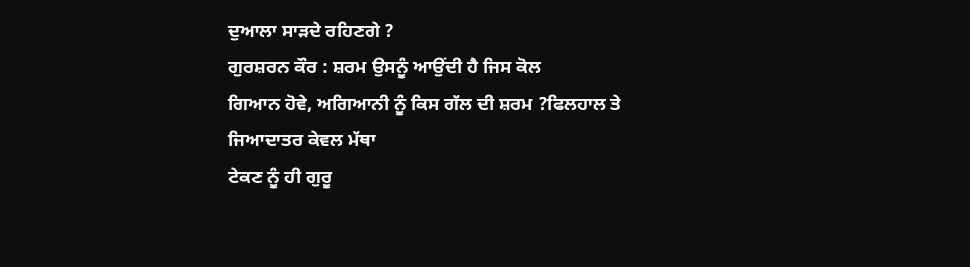ਦੁਆਲਾ ਸਾੜਦੇ ਰਹਿਣਗੇ ?
ਗੁਰਸ਼ਰਨ ਕੌਰ : ਸ਼ਰਮ ਉਸਨੂੰ ਆਉਂਦੀ ਹੈ ਜਿਸ ਕੋਲ
ਗਿਆਨ ਹੋਵੇ, ਅਗਿਆਨੀ ਨੂੰ ਕਿਸ ਗੱਲ ਦੀ ਸ਼ਰਮ ?ਫਿਲਹਾਲ ਤੇ ਜਿਆਦਾਤਰ ਕੇਵਲ ਮੱਥਾ
ਟੇਕਣ ਨੂੰ ਹੀ ਗੁਰੂ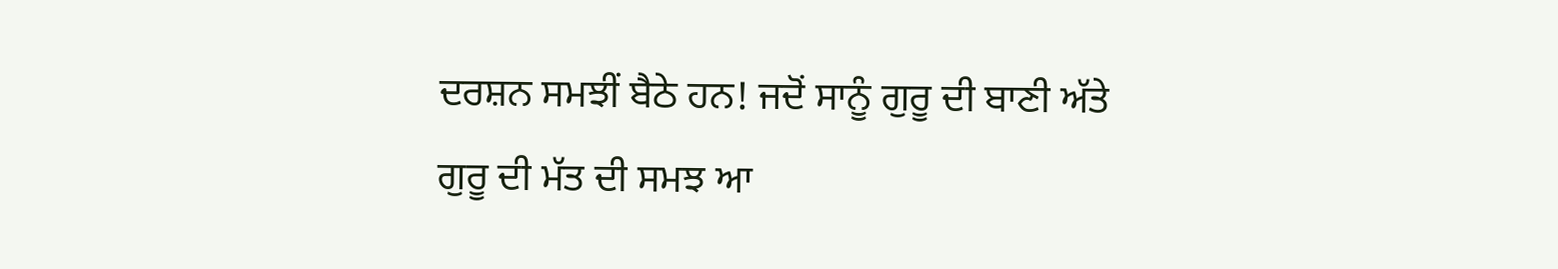ਦਰਸ਼ਨ ਸਮਝੀਂ ਬੈਠੇ ਹਨ! ਜਦੋਂ ਸਾਨੂੰ ਗੁਰੂ ਦੀ ਬਾਣੀ ਅੱਤੇ
ਗੁਰੂ ਦੀ ਮੱਤ ਦੀ ਸਮਝ ਆ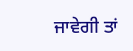ਜਾਵੇਗੀ ਤਾਂ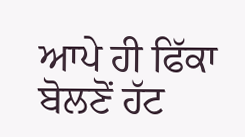ਆਪੇ ਹੀ ਫਿੱਕਾ ਬੋਲਣੋਂ ਹੱਟ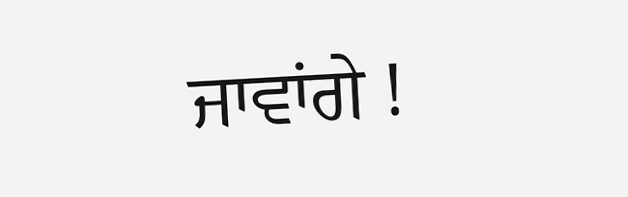ਜਾਵਾਂਗੇ !